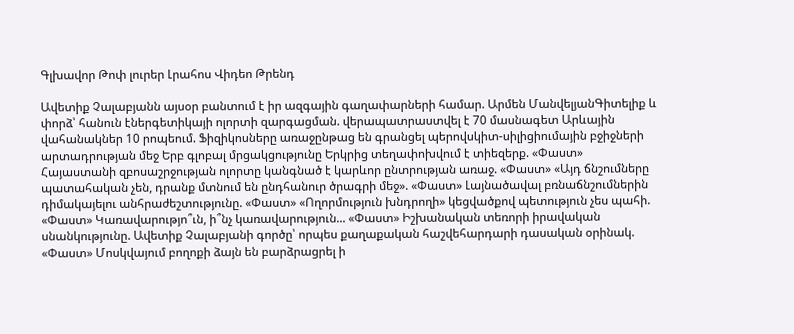Գլխավոր Թոփ լուրեր Լրահոս Վիդեո Թրենդ

Ավետիք Չալաբյանն այսօր բանտում է իր ազգային գաղափարների համար. Արմեն ՄանվելյանԳիտելիք և փորձ՝ հանուն էներգետիկայի ոլորտի զարգացման. վերապատրաստվել է 70 մասնագետ Արևային վահանակներ 10 րոպեում. Ֆիզիկոսները առաջընթաց են գրանցել պերովսկիտ-սիլիցիումային բջիջների արտադրության մեջ Երբ գլոբալ մրցակցությունը Երկրից տեղափոխվում է տիեզերք. «Փաստ» Հայաստանի զբոսաշրջության ոլորտը կանգնած է կարևոր ընտրության առաջ. «Փաստ» «Այդ ճնշումները պատահական չեն, դրանք մտնում են ընդհանուր ծրագրի մեջ». «Փաստ» Լայնածավալ բռնաճնշումներին դիմակայելու անհրաժեշտությունը. «Փաստ» «Ողորմություն խնդրողի» կեցվածքով պետություն չես պահի. «Փաստ» Կառավարությո՞ւն, ի՞նչ կառավարություն... «Փաստ» Իշխանական տեռորի իրավական սնանկությունը. Ավետիք Չալաբյանի գործը՝ որպես քաղաքական հաշվեհարդարի դասական օրինակ. «Փաստ» Մոսկվայում բողոքի ձայն են բարձրացրել ի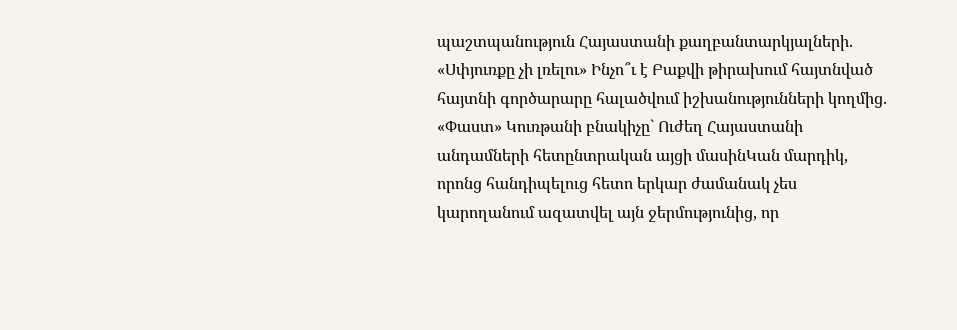պաշտպանություն Հայաստանի քաղբանտարկյալների. «Սփյուռքը չի լռելու» Ինչո՞ւ է Բաքվի թիրախում հայտնված հայտնի գործարարը հալածվում իշխանությունների կողմից. «Փաստ» Կուռթանի բնակիչը` Ուժեղ Հայաստանի անդամների հետընտրական այցի մասինԿան մարդիկ, որոնց հանդիպելուց հետո երկար ժամանակ չես կարողանում ազատվել այն ջերմությունից, որ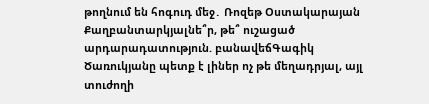թողնում են հոգուդ մեջ․ Ռոզեթ Օստակարայան Քաղբանտարկյալնե՞ր, թե՞ ուշացած արդարադատություն. բանավեճԳագիկ Ծառուկյանը պետք է լիներ ոչ թե մեղադրյալ, այլ տուժողի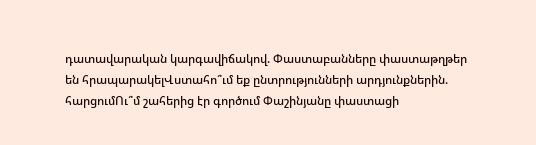դատավարական կարգավիճակով. Փաստաբանները փաստաթղթեր են հրապարակելՎստահո՞ւմ եք ընտրությունների արդյունքներին. հարցումՈւ՞մ շահերից էր գործում Փաշինյանը փաստացի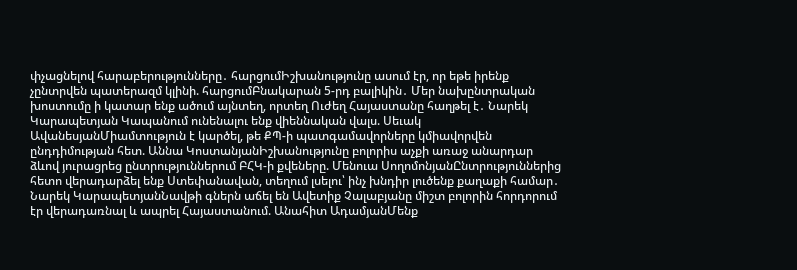փչացնելով հարաբերությունները․ հարցումԻշխանությունը ասում էր, որ եթե իրենք չընտրվեն պատերազմ կլինի. հարցումԲնակարան 5-րդ բալիկին․ Մեր նախընտրական խոստումը ի կատար ենք ածում այնտեղ, որտեղ Ուժեղ Հայաստանը հաղթել է․ Նարեկ Կարապետյան Կապանում ունենալու ենք վիեննական վալս. Սեւակ ԱվանեսյանՄիամտություն է կարծել, թե ՔՊ-ի պատգամավորները կմիավորվեն ընդդիմության հետ. Աննա ԿոստանյանԻշխանությունը բոլորիս աչքի առաջ անարդար ձևով յուրացրեց ընտրություններում ԲՀԿ-ի քվեները. Մենուա ՍողոմոնյանԸնտրություններից հետո վերադարձել ենք Ստեփանավան, տեղում լսելու՝ ինչ խնդիր լուծենք քաղաքի համար․ Նարեկ ԿարապետյանՆավթի գներն աճել են Ավետիք Չալաբյանը միշտ բոլորին հորդորում էր վերադառնալ և ապրել Հայաստանում. Անահիտ ԱդամյանՄենք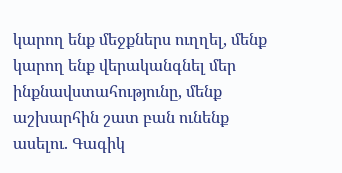կարող ենք մեջքներս ուղղել, մենք կարող ենք վերականգնել մեր ինքնավստահությունը, մենք աշխարհին շատ բան ունենք ասելու. Գագիկ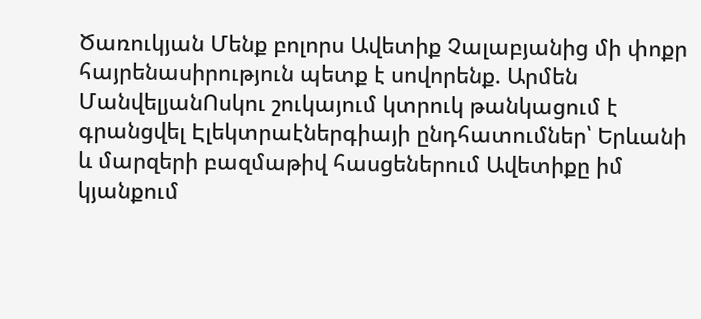Ծառուկյան Մենք բոլորս Ավետիք Չալաբյանից մի փոքր հայրենասիրություն պետք է սովորենք. Արմեն ՄանվելյանՈսկու շուկայում կտրուկ թանկացում է գրանցվել Էլեկտրաէներգիայի ընդհատումներ՝ Երևանի և մարզերի բազմաթիվ հասցեներում Ավետիքը իմ կյանքում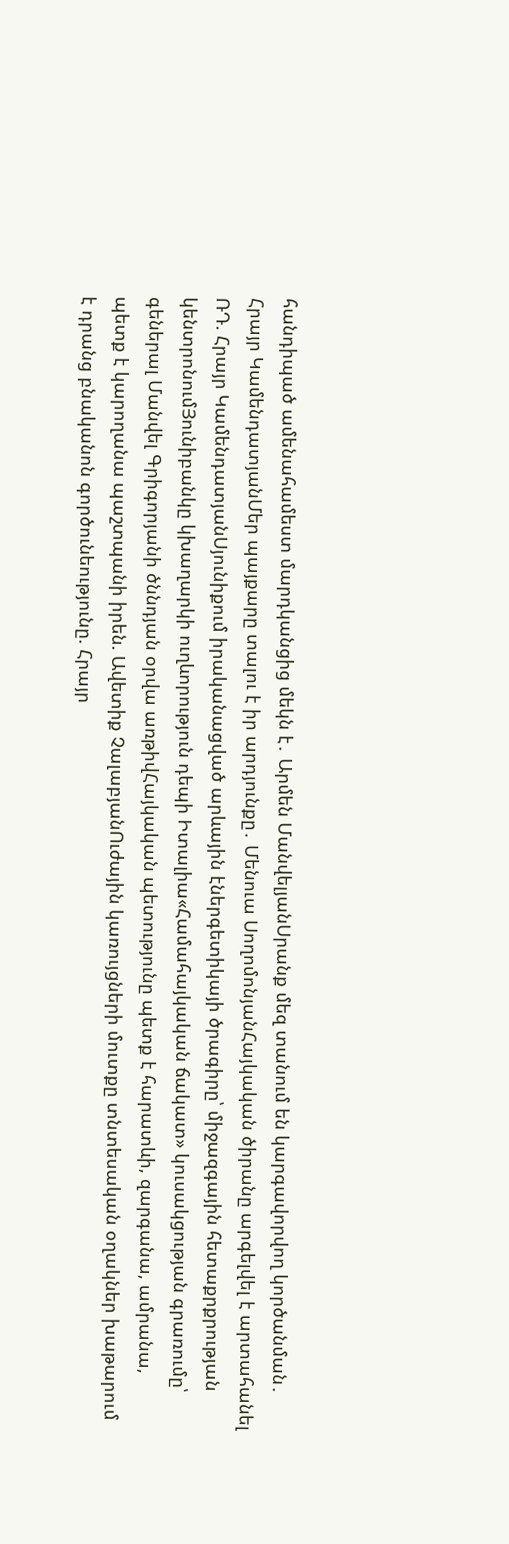հանդիպած ամենահամեստ մարդկանցից մեկն է․ Արմեն ՄանվելյանՍրանք մեզ տանում են կարգավորվող կործանման․ Հրայր ԿամենդատյանՄեր պայքարը տալու է իր արդյունքը․ Մենուա ՍողոմոնյանՀայկական ծիրանը արգելվել է արտահանել ՌԴ. Հրայր ԿամենդատյանՍյունիքում իրականացված արևային էներգետիկայի ծրագիրը՝ միջազգային հետաքրքրության կենտրոնումՅունիբանկը կխաղարկի ուղևորություն դեպի Իտալիա«Համահայկական ճակատ» կուսակցության գրառումը՝ գեներալ Մանվել Գրիգորյանի ծննդյան օրվա առթիվՀայկական պետությունը պետք է հարատևի, զարգանա, ամրանա, պետք է կարողանա պաշտպանի իրեն. Ավետիք ՉալաբյանՈւժային կառույցների մուտքը տնտեսական օղակներ խաթարում է դրանց բնականոն գործունեությունը. Հրայր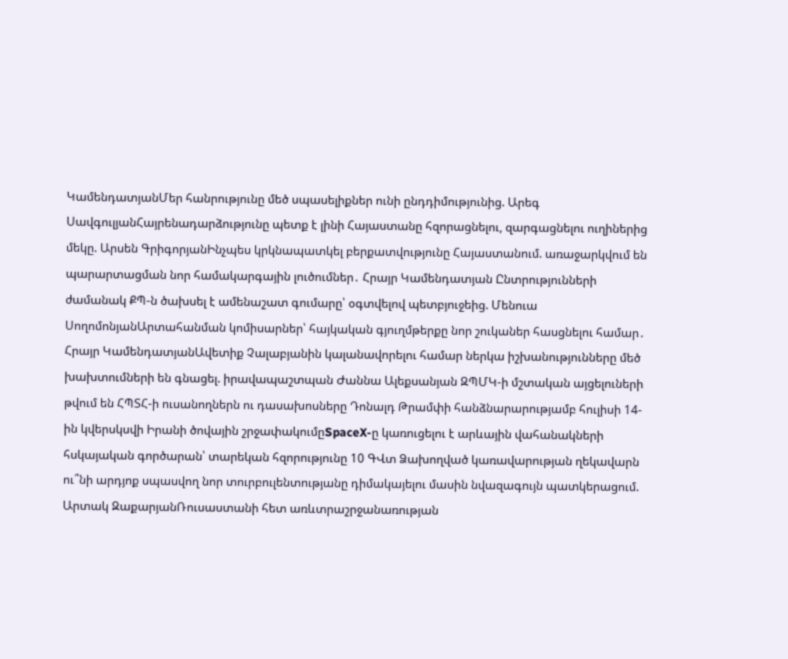ԿամենդատյանՄեր հանրությունը մեծ սպասելիքներ ունի ընդդիմությունից. Արեգ ՍավգուլյանՀայրենադարձությունը պետք է լինի Հայաստանը հզորացնելու, զարգացնելու ուղիներից մեկը. Արսեն ԳրիգորյանԻնչպես կրկնապատկել բերքատվությունը Հայաստանում. առաջարկվում են պարարտացման նոր համակարգային լուծումներ․ Հրայր Կամենդատյան Ընտրությունների ժամանակ ՔՊ-ն ծախսել է ամենաշատ գումարը՝ օգտվելով պետբյուջեից. Մենուա ՍողոմոնյանԱրտահանման կոմիսարներ՝ հայկական գյուղմթերքը նոր շուկաներ հասցնելու համար․ Հրայր ԿամենդատյանԱվետիք Չալաբյանին կալանավորելու համար ներկա իշխանությունները մեծ խախտումների են գնացել. իրավապաշտպան Ժաննա Ալեքսանյան ԶՊՄԿ-ի մշտական այցելուների թվում են ՀՊՏՀ-ի ուսանողներն ու դասախոսները Դոնալդ Թրամփի հանձնարարությամբ հուլիսի 14-ին կվերսկսվի Իրանի ծովային շրջափակումըSpaceX-ը կառուցելու է արևային վահանակների հսկայական գործարան՝ տարեկան հզորությունը 10 ԳՎտ Ձախողված կառավարության ղեկավարն ու՞նի արդյոք սպասվող նոր տուրբուլենտությանը դիմակայելու մասին նվազագույն պատկերացում. Արտակ ԶաքարյանՌուսաստանի հետ առևտրաշրջանառության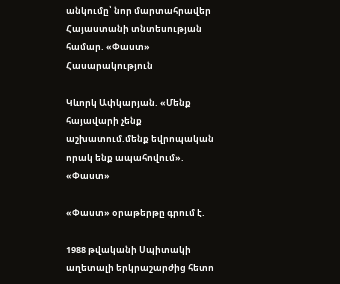անկումը՝ նոր մարտահրավեր Հայաստանի տնտեսության համար. «Փաստ»
Հասարակություն

Կևորկ Ափկարյան. «Մենք հայավարի չենք աշխատում.մենք եվրոպական որակ ենք ապահովում». «Փաստ»

«Փաստ» օրաթերթը գրում է.

1988 թվականի Սպիտակի աղետալի երկրաշարժից հետո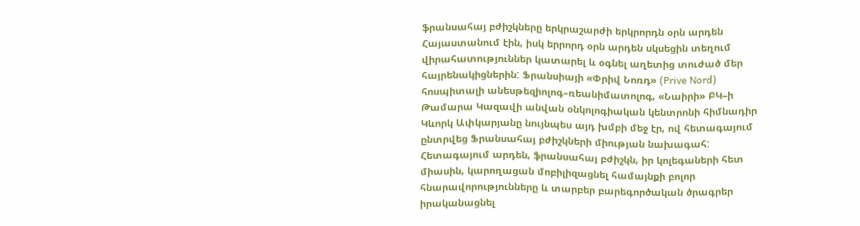ֆրանսահայ բժիշկները երկրաշարժի երկրորդն օրն արդեն Հայաստանում էին, իսկ երրորդ օրն արդեն սկսեցին տեղում վիրահատություններ կատարել և օգնել աղետից տուժած մեր հայրենակիցներին: Ֆրանսիայի «Փրիվ Նոռդ» (Prive Nord) հոսպիտալի անեսթեզիոլոգ–ռեանիմատոլոգ, «Նաիրի» ԲԿ–ի Թամարա Կազավի անվան օնկոլոգիական կենտրոնի հիմնադիր Կևորկ Ափկարյանը նույնպես այդ խմբի մեջ էր, ով հետագայում ընտրվեց Ֆրանսահայ բժիշկների միության նախագահ: Հետագայում արդեն, ֆրանսահայ բժիշկն, իր կոլեգաների հետ միասին, կարողացան մոբիլիզացնել համայնքի բոլոր հնարավորությունները և տարբեր բարեգործական ծրագրեր իրականացնել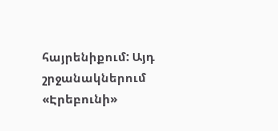հայրենիքում: Այդ շրջանակներում «Էրեբունի»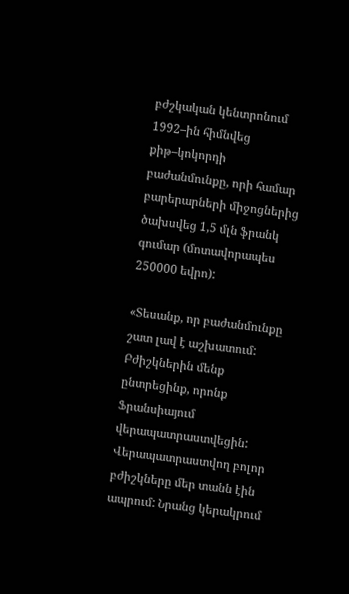բժշկական կենտրոնում 1992–ին հիմնվեց քիթ–կոկորդի բաժանմունքը, որի համար բարերարների միջոցներից ծախսվեց 1,5 մլն ֆրանկ գումար (մոտավորապես 250000 եվրո):

«Տեսանք, որ բաժանմունքը շատ լավ է աշխատում: Բժիշկներին մենք ընտրեցինք, որոնք Ֆրանսիայում վերապատրաստվեցին: Վերապատրաստվող բոլոր բժիշկները մեր տանն էին ապրում: Նրանց կերակրում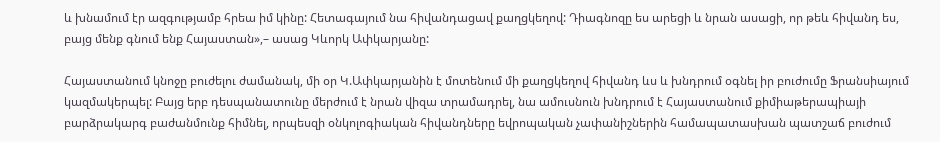և խնամում էր ազգությամբ հրեա իմ կինը: Հետագայում նա հիվանդացավ քաղցկեղով: Դիագնոզը ես արեցի և նրան ասացի, որ թեև հիվանդ ես, բայց մենք գնում ենք Հայաստան»,– ասաց Կևորկ Ափկարյանը:

Հայաստանում կնոջը բուժելու ժամանակ, մի օր Կ.Ափկարյանին է մոտենում մի քաղցկեղով հիվանդ ևս և խնդրում օգնել իր բուժումը Ֆրանսիայում կազմակերպել: Բայց երբ դեսպանատունը մերժում է նրան վիզա տրամադրել, նա ամուսնուն խնդրում է Հայաստանում քիմիաթերապիայի բարձրակարգ բաժանմունք հիմնել, որպեսզի օնկոլոգիական հիվանդները եվրոպական չափանիշներին համապատասխան պատշաճ բուժում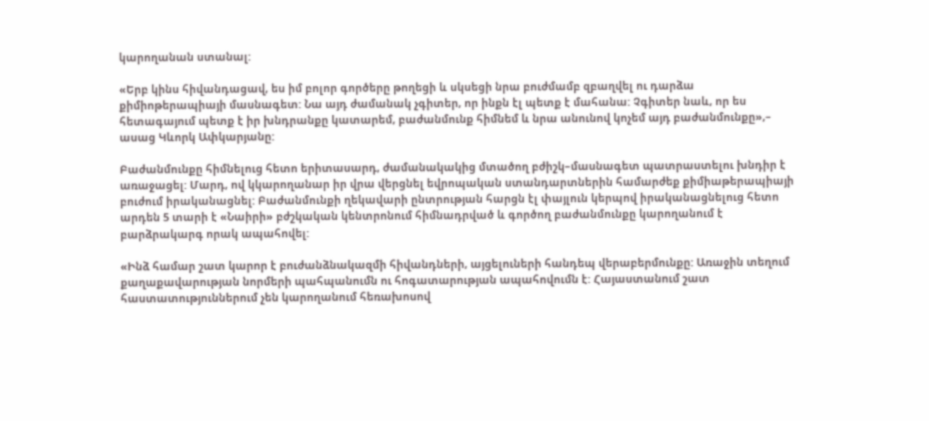կարողանան ստանալ:

«Երբ կինս հիվանդացավ, ես իմ բոլոր գործերը թողեցի և սկսեցի նրա բուժմամբ զբաղվել ու դարձա քիմիոթերապիայի մասնագետ: Նա այդ ժամանակ չգիտեր, որ ինքն էլ պետք է մահանա: Չգիտեր նաև, որ ես հետագայում պետք է իր խնդրանքը կատարեմ, բաժանմունք հիմնեմ և նրա անունով կոչեմ այդ բաժանմունքը»,– ասաց Կևորկ Ափկարյանը:

Բաժանմունքը հիմնելուց հետո երիտասարդ, ժամանակակից մտածող բժիշկ–մասնագետ պատրաստելու խնդիր է առաջացել: Մարդ, ով կկարողանար իր վրա վերցնել եվրոպական ստանդարտներին համարժեք քիմիաթերապիայի բուժում իրականացնել: Բաժանմունքի ղեկավարի ընտրության հարցն էլ փայլուն կերպով իրականացնելուց հետո արդեն 5 տարի է «Նաիրի» բժշկական կենտրոնում հիմնադրված և գործող բաժանմունքը կարողանում է բարձրակարգ որակ ապահովել:

«Ինձ համար շատ կարոր է բուժանձնակազմի հիվանդների, այցելուների հանդեպ վերաբերմունքը: Առաջին տեղում քաղաքավարության նորմերի պահպանումն ու հոգատարության ապահովումն է: Հայաստանում շատ հաստատություններում չեն կարողանում հեռախոսով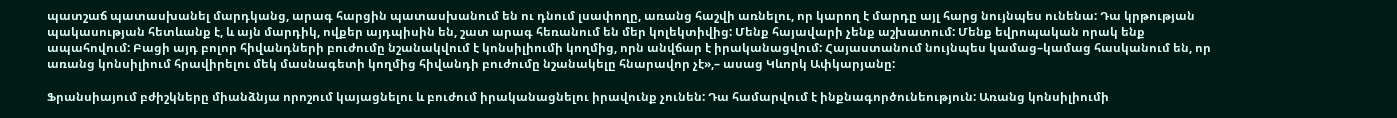պատշաճ պատասխանել մարդկանց, արագ հարցին պատասխանում են ու դնում լսափողը, առանց հաշվի առնելու, որ կարող է մարդը այլ հարց նույնպես ունենա: Դա կրթության պակասության հետևանք է, և այն մարդիկ, ովքեր այդպիսին են, շատ արագ հեռանում են մեր կոլեկտիվից: Մենք հայավարի չենք աշխատում: Մենք եվրոպական որակ ենք ապահովում: Բացի այդ բոլոր հիվանդների բուժումը նշանակվում է կոնսիլիումի կողմից, որն անվճար է իրականացվում: Հայաստանում նույնպես կամաց–կամաց հասկանում են, որ առանց կոնսիլիում հրավիրելու մեկ մասնագետի կողմից հիվանդի բուժումը նշանակելը հնարավոր չէ»,– ասաց Կևորկ Ափկարյանը:

Ֆրանսիայում բժիշկները միանձնյա որոշում կայացնելու և բուժում իրականացնելու իրավունք չունեն: Դա համարվում է ինքնագործունեություն: Առանց կոնսիլիումի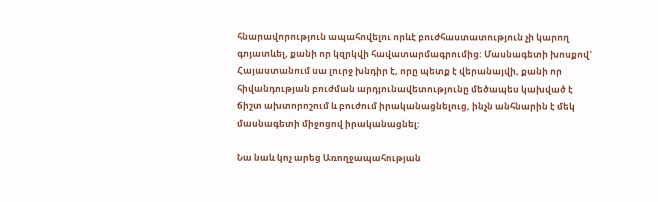հնարավորություն ապահովելու որևէ բուժհաստատություն չի կարող գոյատևել, քանի որ կզրկվի հավատարմագրումից: Մասնագետի խոսքով` Հայաստանում սա լուրջ խնդիր է, որը պետք է վերանայվի, քանի որ հիվանդության բուժման արդյունավետությունը մեծապես կախված է ճիշտ ախտորոշում և բուժում իրականացնելուց, ինչն անհնարին է մեկ մասնագետի միջոցով իրականացնել:

Նա նաև կոչ արեց Առողջապահության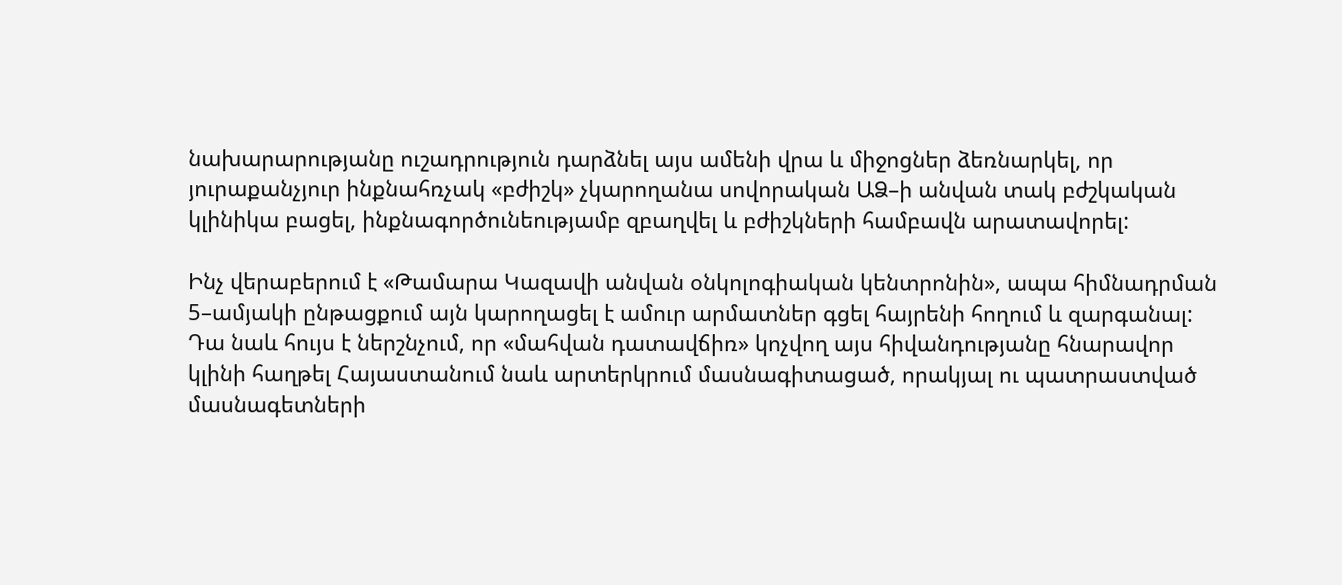նախարարությանը ուշադրություն դարձնել այս ամենի վրա և միջոցներ ձեռնարկել, որ յուրաքանչյուր ինքնահռչակ «բժիշկ» չկարողանա սովորական ԱՁ–ի անվան տակ բժշկական կլինիկա բացել, ինքնագործունեությամբ զբաղվել և բժիշկների համբավն արատավորել:

Ինչ վերաբերում է «Թամարա Կազավի անվան օնկոլոգիական կենտրոնին», ապա հիմնադրման 5–ամյակի ընթացքում այն կարողացել է ամուր արմատներ գցել հայրենի հողում և զարգանալ: Դա նաև հույս է ներշնչում, որ «մահվան դատավճիռ» կոչվող այս հիվանդությանը հնարավոր կլինի հաղթել Հայաստանում նաև արտերկրում մասնագիտացած, որակյալ ու պատրաստված մասնագետների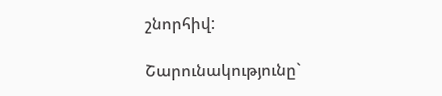շնորհիվ:

Շարունակությունը`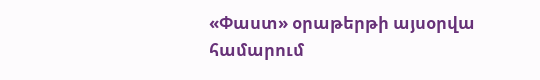«Փաստ» օրաթերթի այսօրվա համարում